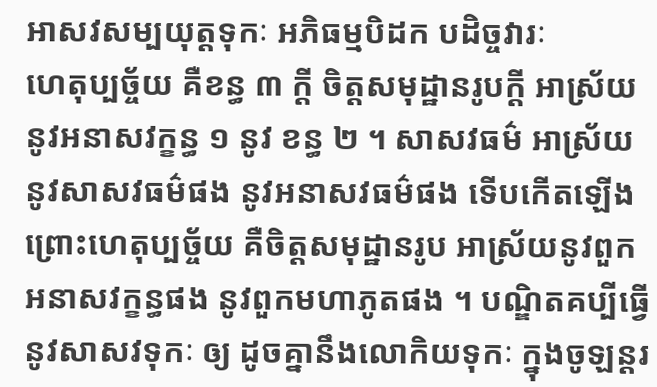អាសវសម្បយុត្តទុកៈ អភិធម្មបិដក បដិច្ចវារៈ
ហេតុប្បច្ច័យ គឺខន្ធ ៣ ក្តី ចិត្តសមុដ្ឋានរូបក្តី អាស្រ័យនូវអនាសវក្ខន្ធ ១ នូវ ខន្ធ ២ ។ សាសវធម៌ អាស្រ័យនូវសាសវធម៌ផង នូវអនាសវធម៌ផង ទើបកើតឡើង ព្រោះហេតុប្បច្ច័យ គឺចិត្តសមុដ្ឋានរូប អាស្រ័យនូវពួក អនាសវក្ខន្ធផង នូវពួកមហាភូតផង ។ បណ្ឌិតគប្បីធ្វើនូវសាសវទុកៈ ឲ្យ ដូចគ្នានឹងលោកិយទុកៈ ក្នុងចូឡន្តរ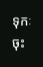ទុកៈចុះ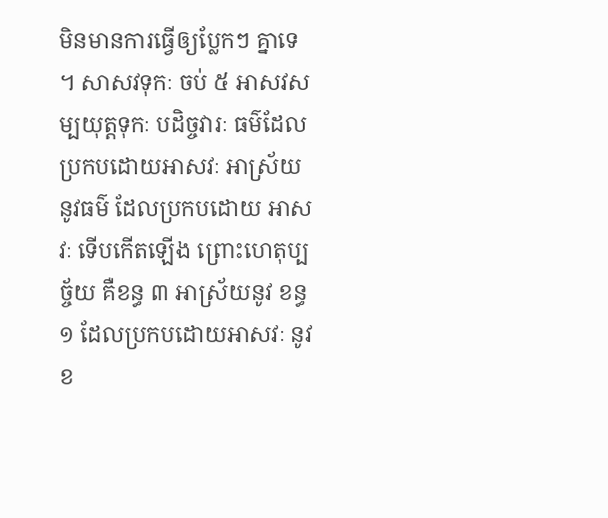មិនមានការធ្វើឲ្យប្លែកៗ គ្នាទេ ។ សាសវទុកៈ ចប់ ៥ អាសវសម្បយុត្តទុកៈ បដិច្ចវារៈ ធម៌ដែលប្រកបដោយអាសវៈ អាស្រ័យនូវធម៌ ដែលប្រកបដោយ អាសវៈ ទើបកើតឡើង ព្រោះហេតុប្បច្ច័យ គឺខន្ធ ៣ អាស្រ័យនូវ ខន្ធ ១ ដែលប្រកបដោយអាសវៈ នូវខ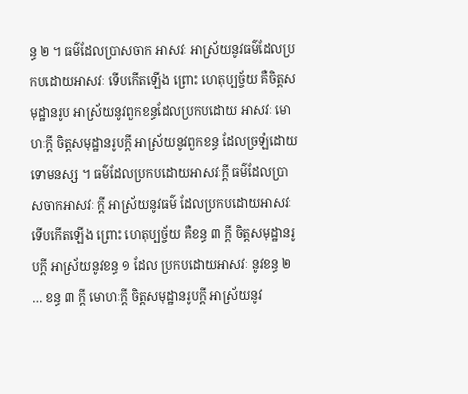ន្ធ ២ ។ ធម៌ដែលប្រាសចាក អាសវៈ អាស្រ័យនូវធម៌ដែលប្រកបដោយអាសវៈ ទើបកើតឡើង ព្រោះ ហេតុប្បច្ច័យ គឺចិត្តសមុដ្ឋានរូប អាស្រ័យនូវពួកខន្ធដែលប្រកបដោយ អាសវៈ មោហៈក្តី ចិត្តសមុដ្ឋានរូបក្តី អាស្រ័យនូវពួកខន្ធ ដែលច្រឡំដោយ ទោមនស្ស ។ ធម៌ដែលប្រកបដោយអាសវៈក្តី ធម៌ដែលប្រាសចាកអាសវៈ ក្តី អាស្រ័យនូវធម៌ ដែលប្រកបដោយអាសវៈ ទើបកើតឡើង ព្រោះ ហេតុប្បច្ច័យ គឺខន្ធ ៣ ក្តី ចិត្តសមុដ្ឋានរូបក្តី អាស្រ័យនូវខន្ធ ១ ដែល ប្រកបដោយអាសវៈ នូវខន្ធ ២ … ខន្ធ ៣ ក្តី មោហៈក្តី ចិត្តសមុដ្ឋានរូបក្តី អាស្រ័យនូវ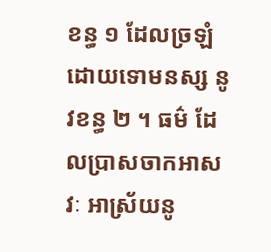ខន្ធ ១ ដែលច្រឡំដោយទោមនស្ស នូវខន្ធ ២ ។ ធម៌ ដែលប្រាសចាកអាសវៈ អាស្រ័យនូ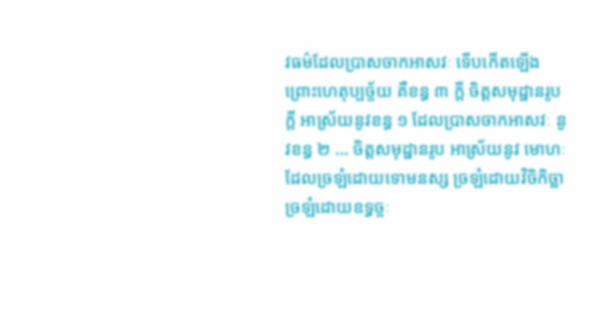វធម៌ដែលប្រាសចាកអាសវៈ ទើបកើតឡើង ព្រោះហេតុប្បច្ច័យ គឺខន្ធ ៣ ក្តី ចិត្តសមុដ្ឋានរូបក្តី អាស្រ័យនូវខន្ធ ១ ដែលប្រាសចាកអាសវៈ នូវខន្ធ ២ … ចិត្តសមុដ្ឋានរូប អាស្រ័យនូវ មោហៈដែលច្រឡំដោយទោមនស្ស ច្រឡំដោយវិចិកិច្ឆា ច្រឡំដោយឧទ្ធច្ចៈ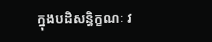ក្នុងបដិសន្ធិក្ខណៈ វ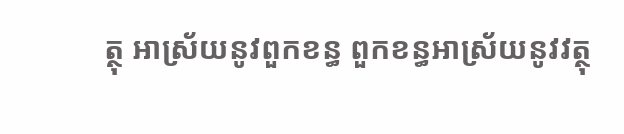ត្ថុ អាស្រ័យនូវពួកខន្ធ ពួកខន្ធអាស្រ័យនូវវត្ថុ